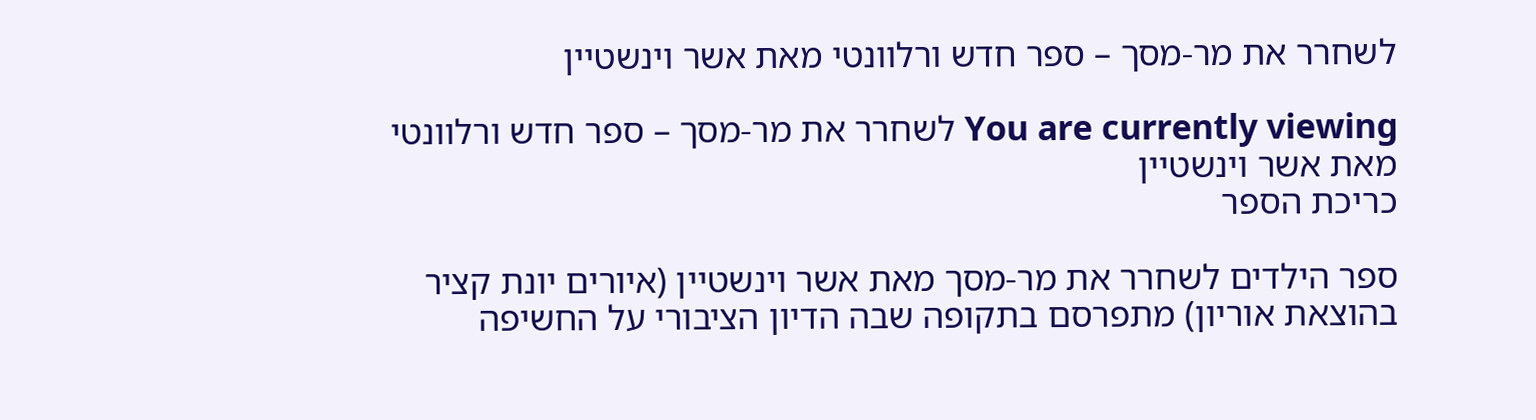לשחרר את מר-מסך – ספר חדש ורלוונטי מאת אשר וינשטיין

You are currently viewing לשחרר את מר-מסך – ספר חדש ורלוונטי מאת אשר וינשטיין
כריכת הספר

ספר הילדים לשחרר את מר-מסך מאת אשר וינשטיין (איורים יונת קציר בהוצאת אוריון) מתפרסם בתקופה שבה הדיון הציבורי על החשיפה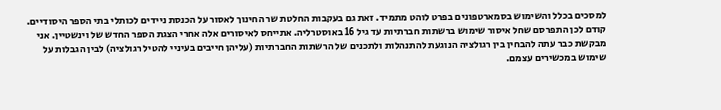למסכים בכלל והשימוש בסמארטפונים בפרט לוהט מתמיד. זאת גם בעקבות החלטת שר החינוך לאסור על הכנסת ניידים לכותלי בתי הספר היסודיים. קודם לכן התפרסם שחל איסור שימוש ברשתות חברתיות עד גיל 16 באוסטרליה. אתייחס לאיסורים אלה אחרי הצגת הספר החדש של וינשטיין. אני מבקשת כבר עתה להבחין בין רגולציה הנוגעת להתנהלות ולתכנים של הרשתות החברתיות (עליהן חייבים בעיניי להטיל רגולציה) לבין הגבלות על שימוש במכשירים עצמם.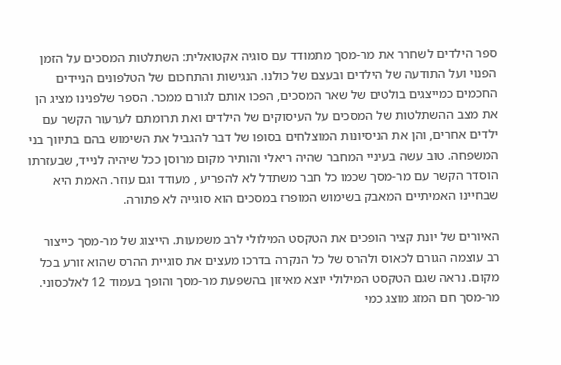ספר הילדים לשחרר את מר-מסך מתמודד עם סוגיה אקטואלית: השתלטות המסכים על הזמן הפנוי ועל התודעה של הילדים ובעצם של כולנו. הנגישות והתחכום של הטלפונים הניידים החכמים כמייצגים בולטים של שאר המסכים, הפכו אותם לגורם ממכר. הספר שלפנינו מציג הן את מצב ההשתלטות של המסכים על העיסוקים של הילדים ואת תרומתם לערעור הקשר עם ילדים אחרים, והן את הניסיונות המוצלחים בסופו של דבר להגביל את השימוש בהם בתיווך בני המשפחה. טוב עשה בעיניי המחבר שהיה ריאלי והותיר מקום מרוסן ככל שיהיה לנייד, שבעזרתו הוסדר הקשר עם מר-מסך שכמו כל חבר משתדל לא להפריע , מעודד וגם עוזר. האמת היא שבחיינו האמיתיים המאבק בשימוש המופרז במסכים הוא סוגייה לא פתורה.

האיורים של יונת קציר הופכים את הטקסט המילולי לרב משמעות. הייצוג של מר-מסך כייצור רב עוצמה הגורם לכאוס ולהרס של כל הנקרה בדרכו מעצים את סוגיית ההרס שהוא זורע בכל מקום. נראה שגם הטקסט המילולי יוצא מאיזון בהשפעת מר-מסך והופך בעמוד 12 לאלכסוני. מר-מסך חם המזג מוצג כמי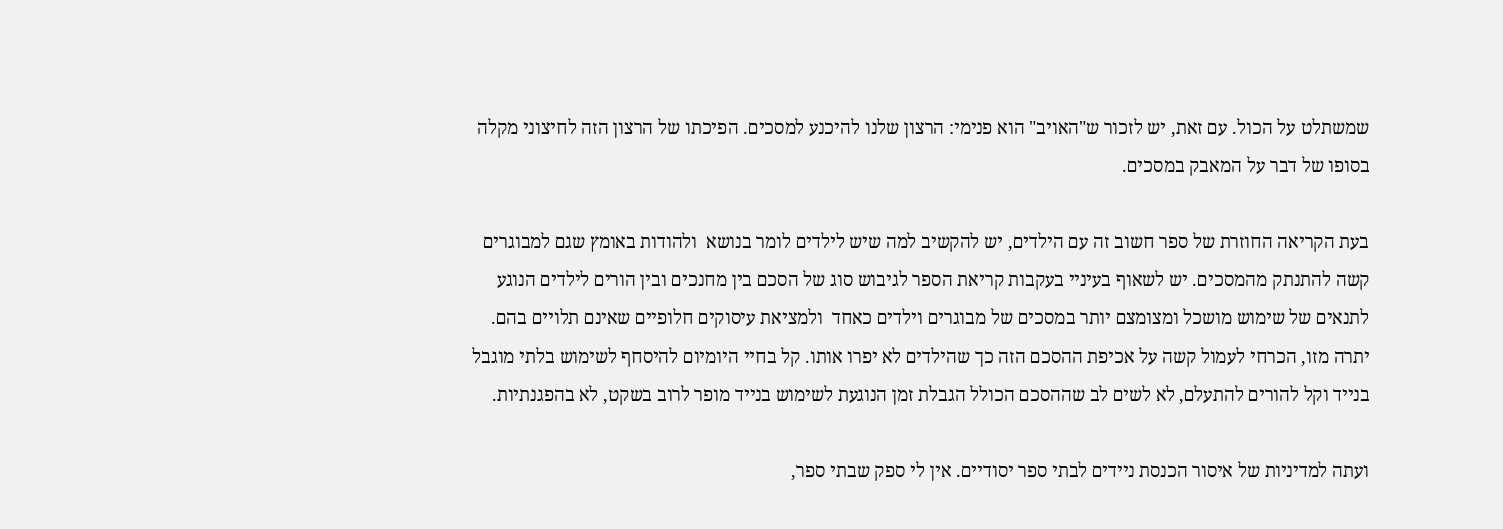שמשתלט על הכול. עם זאת, יש לזכור ש"האויב" הוא פנימי: הרצון שלנו להיכנע למסכים. הפיכתו של הרצון הזה לחיצוני מקלה בסופו של דבר על המאבק במסכים.

בעת הקריאה החוזרת של ספר חשוב זה עם הילדים, יש להקשיב למה שיש לילדים לומר בנושא  ולהודות באומץ שגם למבוגרים קשה להתנתק מהמסכים. יש לשאוף בעיניי בעקבות קריאת הספר לגיבוש סוג של הסכם בין מחנכים ובין הורים לילדים הנוגע לתנאים של שימוש מושכל ומצומצם יותר במסכים של מבוגרים וילדים כאחד  ולמציאת עיסוקים חלופיים שאינם תלויים בהם. יתרה מזו, הכרחי לעמול קשה על אכיפת ההסכם הזה כך שהילדים לא יפרו אותו. קל בחיי היומיום להיסחף לשימוש בלתי מוגבל בנייד וקל להורים להתעלם, לא לשים לב שההסכם הכולל הגבלת זמן הנוגעת לשימוש בנייד מופר לרוב בשקט, לא בהפגנתיות.

ועתה למדיניות של איסור הכנסת ניידים לבתי ספר יסודיים. אין לי ספק שבתי ספר,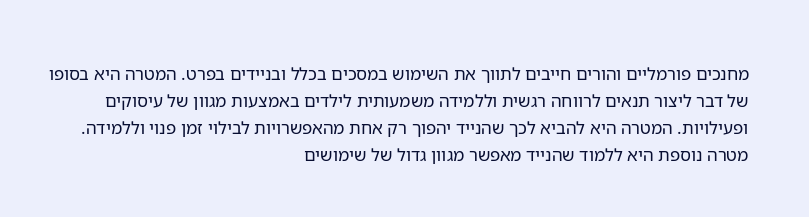מחנכים פורמליים והורים חייבים לתווך את השימוש במסכים בכלל ובניידים בפרט. המטרה היא בסופו של דבר ליצור תנאים לרווחה רגשית וללמידה משמעותית לילדים באמצעות מגוון של עיסוקים ופעילויות. המטרה היא להביא לכך שהנייד יהפוך רק אחת מהאפשרויות לבילוי זמן פנוי וללמידה. מטרה נוספת היא ללמוד שהנייד מאפשר מגוון גדול של שימושים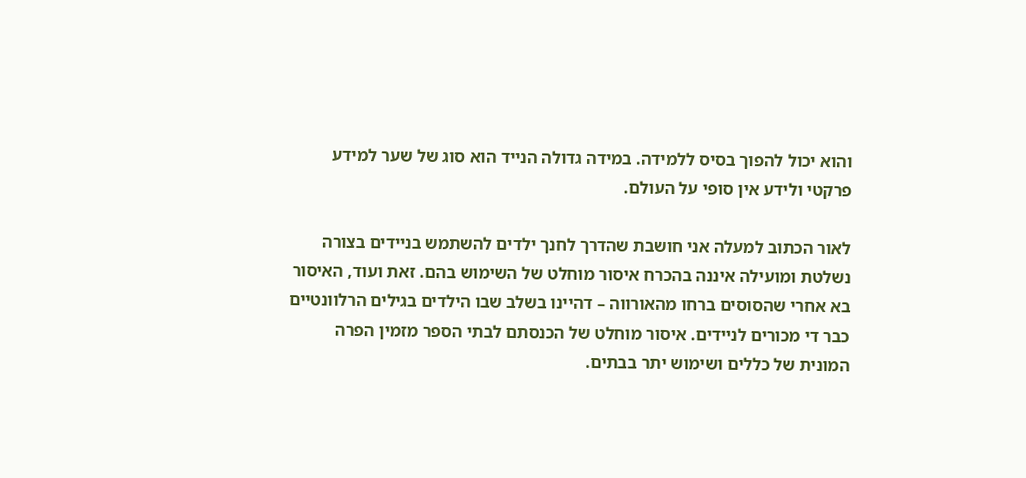והוא יכול להפוך בסיס ללמידה. במידה גדולה הנייד הוא סוג של שער למידע פרקטי ולידע אין סופי על העולם.

לאור הכתוב למעלה אני חושבת שהדרך לחנך ילדים להשתמש בניידים בצורה נשלטת ומועילה איננה בהכרח איסור מוחלט של השימוש בהם. זאת ועוד, האיסור בא אחרי שהסוסים ברחו מהאורווה – דהיינו בשלב שבו הילדים בגילים הרלוונטיים כבר די מכורים לניידים. איסור מוחלט של הכנסתם לבתי הספר מזמין הפרה המונית של כללים ושימוש יתר בבתים.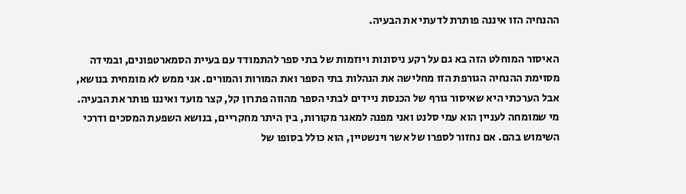ההנחיה הזו איננה פותרת לדעתי את הבעיה.

האיסור המוחלט הזה בא גם על רקע ניסונות ויוזמות של בתי ספר להתמודד עם בעיית הסמארטפונים, ובמידה מסוימת ההנחיה הגורפת הזו מחלישה את הנהלות בתי הספר ואת המורות והמורים. אני ממש לא מומחית בנושא, אבל הערכתי היא שאיסור גורף של הכנסת ניידים לבתי הספר מהווה פתרון קל, קצר מועד ואיננו פותר את הבעיה. מי שמומחה לעניין הוא עמי סלנט ואני מפנה למאגר מקורות, בין היתר מחקריים, בנושא השפעת המסכים ודרכי השימוש בהם. אם נחזור לספרו של אשר וינשטיין, הוא כולל בסופו של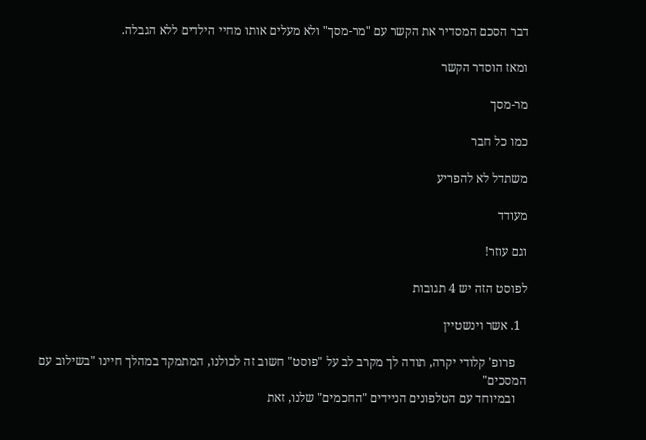דבר הסכם המסדיר את הקשר עם "מר-מסך" ולא מעלים אותו מחיי הילדים ללא הגבלה.

ומאז הוסדר הקשר

מר-מסך

כמו כל חבר

משתדל לא להפריע

מעודד

וגם עוזר!

לפוסט הזה יש 4 תגובות

  1. אשר וינשטיין

    פרופ' קלודי יקרה, תודה לך מקרב לב על "פוסט" חשוב זה לכולנו, המתמקד במהלך חיינו "בשילוב עם המסכים"
    ובמיוחד עם הטלפונים הניידים "החכמים" שלנו, זאת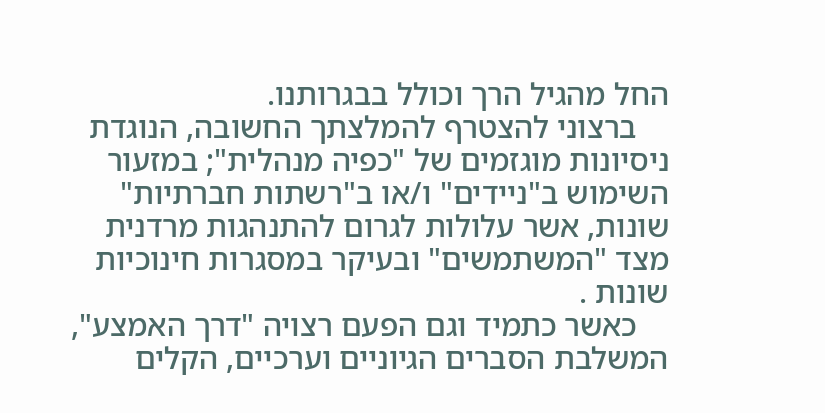החל מהגיל הרך וכולל בבגרותנו.
    ברצוני להצטרף להמלצתך החשובה, הנוגדת ניסיונות מוגזמים של "כפיה מנהלית"; במזעור השימוש ב"ניידים" ו/או ב"רשתות חברתיות" שונות, אשר עלולות לגרום להתנהגות מרדנית מצד "המשתמשים" ובעיקר במסגרות חינוכיות שונות .
    כאשר כתמיד וגם הפעם רצויה "דרך האמצע", המשלבת הסברים הגיוניים וערכיים, הקלים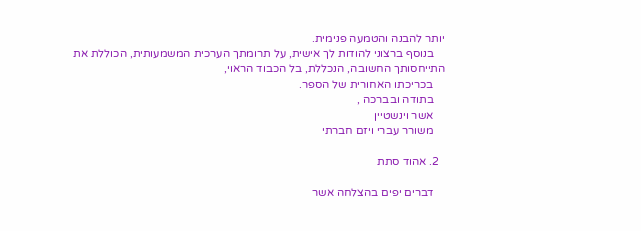יותר להבנה והטמעה פנימית.
    בנוסף ברצוני להודות לך אישית, על תרומתך הערכית המשמעותית, הכוללת את התייחסותך החשובה, הנכללת, בל הכבוד הראוי,
    בכריכתו האחורית של הספר.
    בתודה ובברכה ,
    אשר וינשטיין
    משורר עברי ויזם חברתי

  2. אהוד סתת

    דברים יפים בהצלחה אשר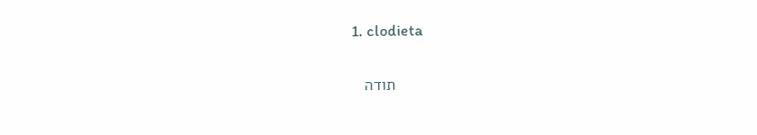1. clodieta

      תודה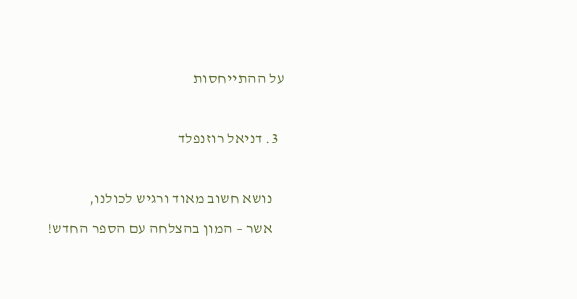על ההתייחסות

  3. דניאל רוזנפלד

    נושא חשוב מאוד ורגיש לכולנו,
    אשר – המון בהצלחה עם הספר החדש!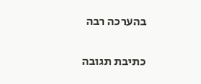בהערכה רבה

כתיבת תגובה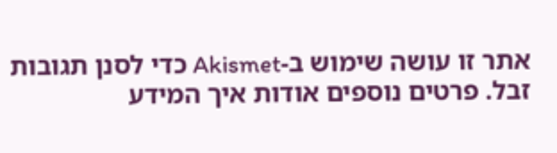אתר זו עושה שימוש ב-Akismet כדי לסנן תגובות זבל. פרטים נוספים אודות איך המידע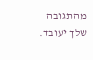מהתגובה שלך יעובד.